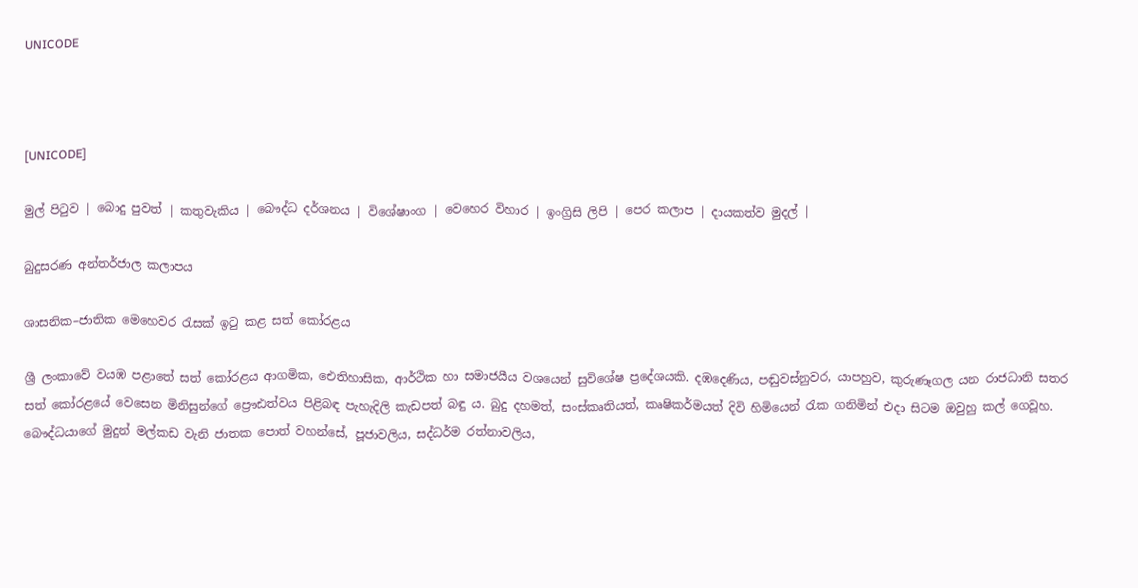UNICODE



[UNICODE]

මුල් පිටුව | බොදු පුවත් | කතුවැකිය | බෞද්ධ දර්ශනය | විශේෂාංග | වෙහෙර විහාර | ඉංග්‍රිසි ලිපි | පෙර කලාප | දායකත්ව මුදල් |

බුදුසරණ අන්තර්ජාල කලාපය

ශාසනික–ජාතික මෙහෙවර රැසක් ඉටු කළ සත් කෝරළය

ශ්‍රී ලංකාවේ වයඹ පළාතේ සත් කෝරළය ආගමික, ඓතිහාසික, ආර්ථික හා සමාජයීය වශයෙන් සුවිශේෂ ප්‍රදේශයකි. දඹදෙණිය, පඬුවස්නුවර, යාපහුව, කුරුණෑගල යන රාජධානි සතර සත් කෝරළයේ වෙසෙන මිනිසුන්ගේ ප්‍රෞඪත්වය පිළිබඳ පැහැදිලි කැඩපත් බඳු ය. බුදු දහමත්, සංස්කෘතියත්, කෘෂිකර්මයත් දිවි හිමියෙන් රැක ගනිමින් එදා සිටම ඔවුහු කල් ගෙවූහ. බෞද්ධයාගේ මුදුන් මල්කඩ වැනි ජාතක පොත් වහන්සේ, පූජාවලිය, සද්ධර්ම රත්නාවලිය,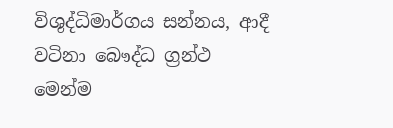විශුද්ධිමාර්ගය සන්නය, ආදී වටිනා බෞද්ධ ග්‍රන්ථ මෙන්ම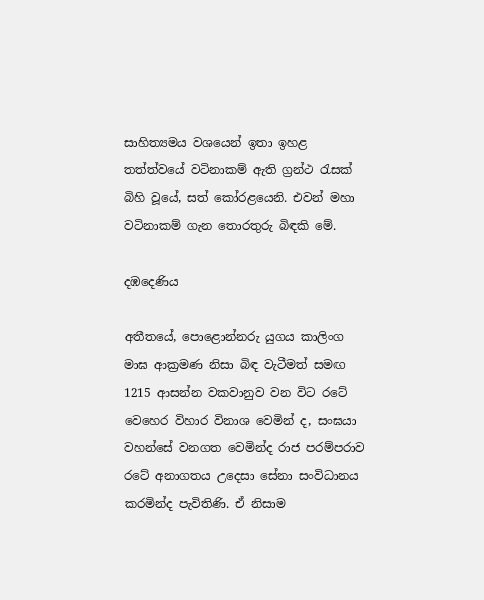සාහිත්‍යමය වශයෙන් ඉතා ඉහළ තත්ත්වයේ වටිනාකම් ඇති ග්‍රන්ථ රැසක් බිහි වූයේ, සත් කෝරළයෙනි. එවන් මහා වටිනාකම් ගැන තොරතුරු බිඳකි මේ.

දඹදෙණිය

අතීතයේ, පොළොන්නරු යුගය කාලිංග මාඝ ආක්‍රමණ නිසා බිඳ වැටීමත් සමඟ 1215 ආසන්න වකවානුව වන විට රටේ වෙහෙර විහාර විනාශ වෙමින් ද, සංඝයා වහන්සේ වනගත වෙමින්ද රාජ පරම්පරාව රටේ අනාගතය උදෙසා සේනා සංවිධානය කරමින්ද පැවිතිණි. ඒ නිසාම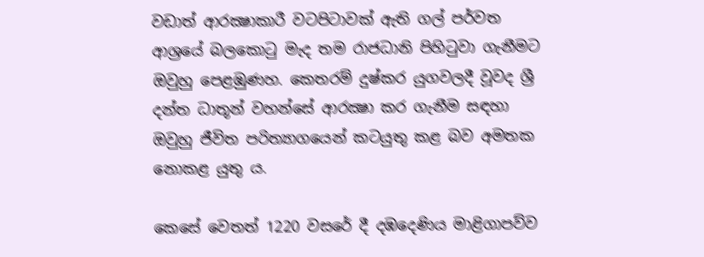වඩාත් ආරක්‍ෂාකාරී වටපිටාවක් ඇති ගල් පර්වත ආශ්‍රයේ බලකොටු මැද තම රාජධානි පිහිටුවා ගැනීමට ඔවුහු පෙළඹුණහ. කෙතරම් දුෂ්කර යුගවලදී වූවද ශ්‍රී දන්ත ධාතූන් වහන්සේ ආරක්‍ෂා කර ගැනීම සඳහා ඔවුහු ජීවිත පරිත්‍යාගයෙන් කටයුතු කළ බව අමතක නොකළ යුතු ය.

කෙසේ වෙතත් 1220 වසරේ දී දඹදෙණිය මාළිගාපව්ව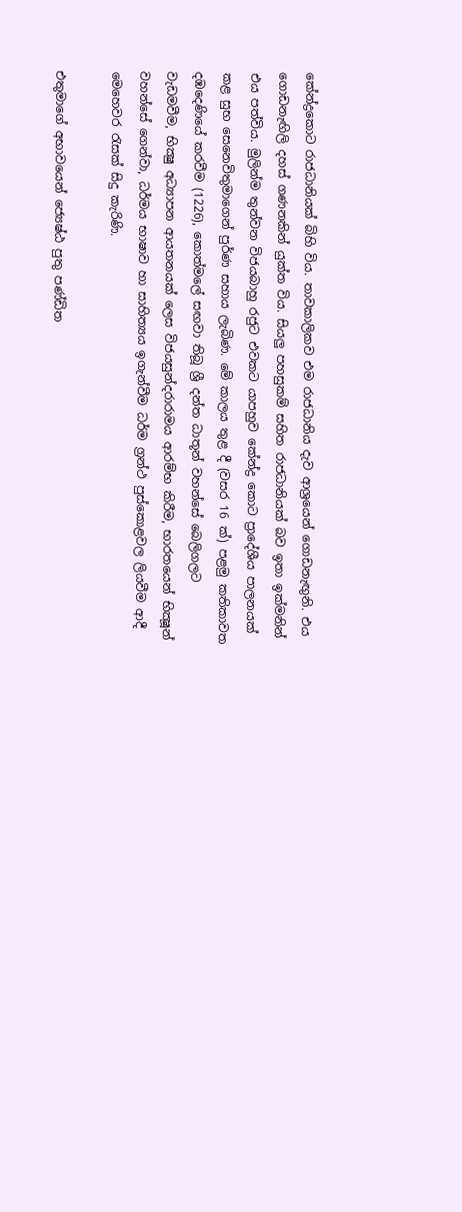කේන්ද්‍රකොට රාජධානියක් බිහි විය. තාවකාලිකව එම රාජධානිය දැව ආශ්‍රයෙන් ගොඩනැඟුනි. එය ගොඩනැඟිලි දහස් ගණනකින් යුක්ත විය. සියලු පහසුකම් සහිත රාජධානියක් බව ඉතා ඉක්මනින් එය පත්විය. මුලින්ම තුන්වන විජයබාහු රජුට එවකට යාපහුව කේන්ද්‍ර කොට ප්‍රාදේශීය පාලනයක් කළ සුභ සෙනෙවිතුමාගෙන් පුර්ණ සහාය ලැබිණ. මේ කාලය තුළ දී (වසර 16 ක්) පළමු කතිකාවත දඹදෙණියේ කරවීම (1226), කොත්මලේ සඟවා තිබූ ශ්‍රී දන්ත ධාතූන් වහන්සේ බෙලිගලට වැඩමවීම, භික්‍ෂු අධ්‍යාපන ආයතනයක් ලෙස විජයසුන්දරාරාමය ආරම්භ කිරීම, භාරතයෙන් භික්‍ෂූන් වහන්සේ ගෙන්වා, ධර්මය භාෂාව හා සාහිත්‍යය ඉගැන්වීම ධර්ම ග්‍රන්ථ පුස්කොළවල ලියවීම ආදී මෙහෙවර රැසක් සිදු කැරිණි.

එතුමාගේ අභාවයෙන් ජ්‍යෙෂ්ඨ පුතු පණ්ඩිත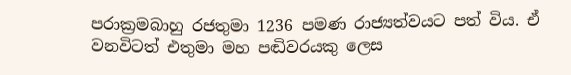පරාක්‍රමබාහු රජතුමා 1236 පමණ රාජ්‍යත්වයට පත් විය. ඒ වනවිටත් එතුමා මහ පඬිවරයකු ලෙස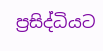ප්‍රසිද්ධියට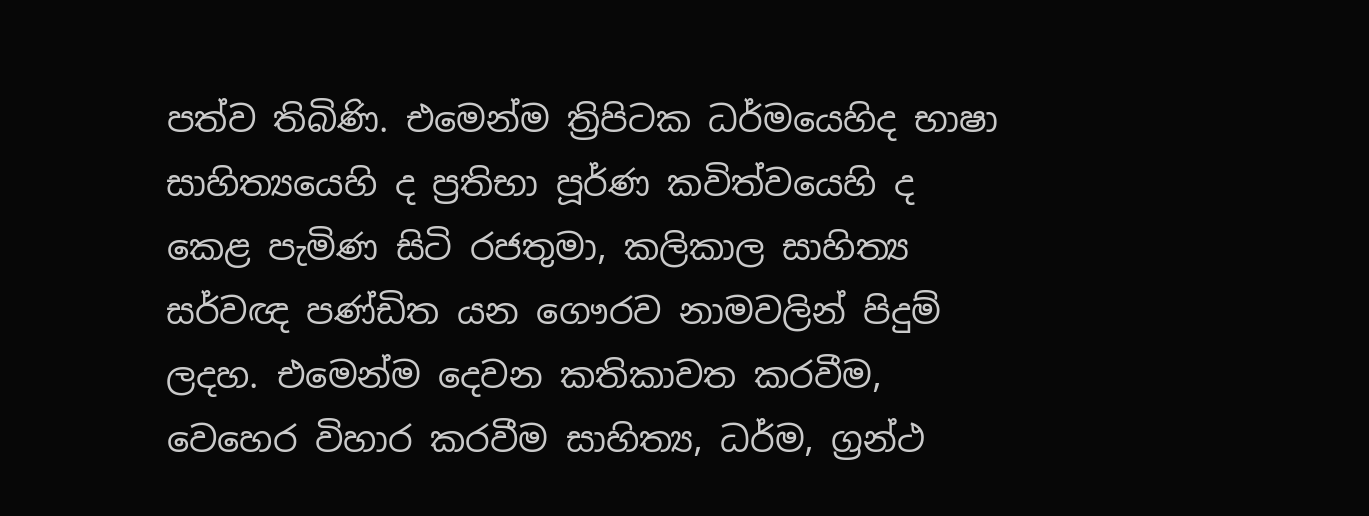පත්ව තිබිණි. එමෙන්ම ත්‍රිපිටක ධර්මයෙහිද භාෂා සාහිත්‍යයෙහි ද ප්‍රතිභා පූර්ණ කවිත්වයෙහි ද කෙළ පැමිණ සිටි රජතුමා, කලිකාල සාහිත්‍ය සර්වඥ පණ්ඩිත යන ගෞරව නාමවලින් පිදුම් ලදහ. එමෙන්ම දෙවන කතිකාවත කරවීම, වෙහෙර විහාර කරවීම සාහිත්‍ය, ධර්ම, ග්‍රන්ථ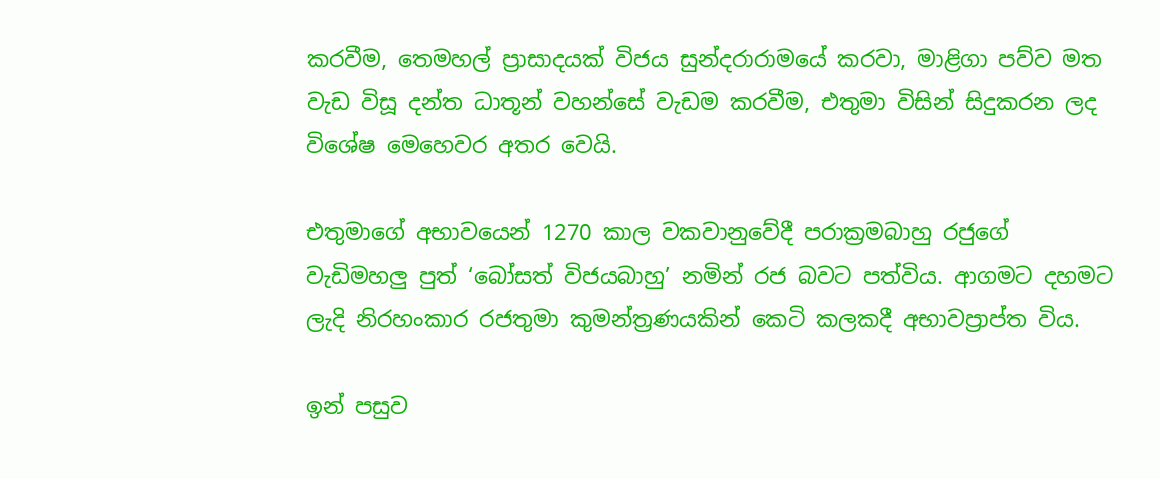කරවීම, තෙමහල් ප්‍රාසාදයක් විජය සුන්දරාරාමයේ කරවා, මාළිගා පව්ව මත වැඩ විසූ දන්ත ධාතූන් වහන්සේ වැඩම කරවීම, එතුමා විසින් සිදුකරන ලද විශේෂ මෙහෙවර අතර වෙයි.

එතුමාගේ අභාවයෙන් 1270 කාල වකවානුවේදී පරාක්‍රමබාහු රජුගේ වැඩිමහලු පුත් ‘බෝසත් විජයබාහු’ නමින් රජ බවට පත්විය. ආගමට දහමට ලැදි නිරහංකාර රජතුමා කුමන්ත්‍රණයකින් කෙටි කලකදී අභාවප්‍රාප්ත විය.

ඉන් පසුව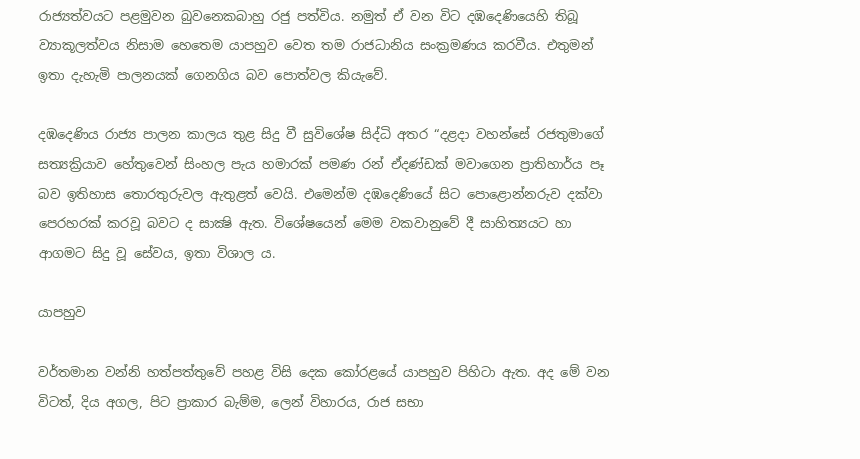රාජ්‍යත්වයට පළමුවන බුවනෙකබාහු රජු පත්විය. නමුත් ඒ වන විට දඹදෙණියෙහි තිබූ ව්‍යාකූලත්වය නිසාම හෙතෙම යාපහුව වෙත තම රාජධානිය සංක්‍රමණය කරවීය. එතුමන් ඉතා දැහැමි පාලනයක් ගෙනගිය බව පොත්වල කියැවේ.

දඹදෙණිය රාජ්‍ය පාලන කාලය තුළ සිදු වී සුවිශේෂ සිද්ධි අතර “දළදා වහන්සේ රජතුමාගේ සත්‍යක්‍රියාව හේතුවෙන් සිංහල පැය හමාරක් පමණ රන් ඒදණ්ඩක් මවාගෙන ප්‍රාතිහාර්ය පෑ බව ඉතිහාස තොරතුරුවල ඇතුළත් වෙයි. එමෙන්ම දඹදෙණියේ සිට පොළොන්නරුව දක්වා පෙරහරක් කරවූ බවට ද සාක්‍ෂි ඇත. විශේෂයෙන් මෙම වකවානුවේ දී සාහිත්‍යයට හා ආගමට සිදු වූ සේවය, ඉතා විශාල ය.

යාපහුව

වර්තමාන වන්නි හත්පත්තුවේ පහළ විසි දෙක කෝරළයේ යාපහුව පිහිටා ඇත. අද මේ වන විටත්, දිය අගල, පිට ප්‍රාකාර බැම්ම, ලෙන් විහාරය, රාජ සභා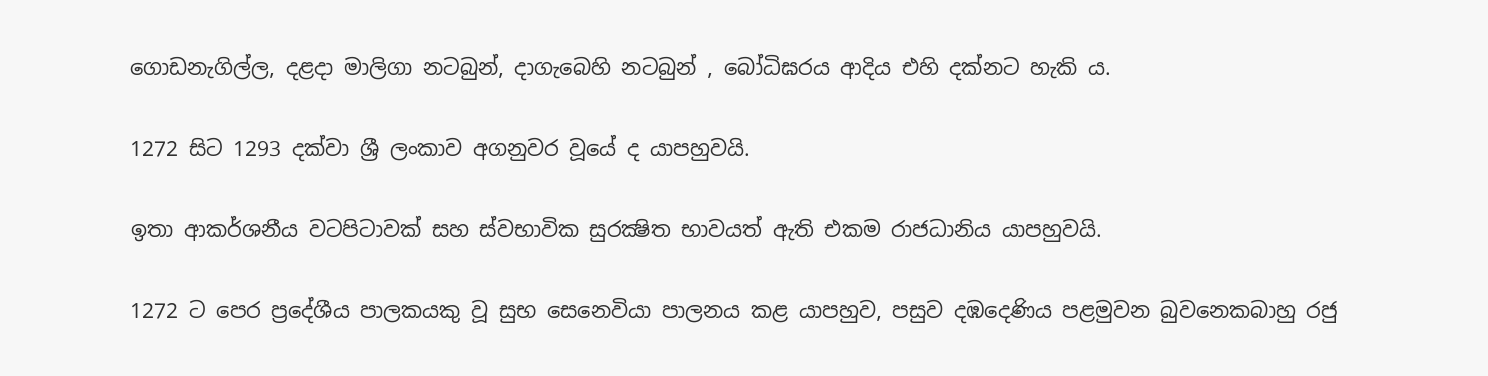ගොඩනැගිල්ල, දළදා මාලිගා නටබුන්, දාගැබෙහි නටබුන් , බෝධිඝරය ආදිය එහි දක්නට හැකි ය.

1272 සිට 1293 දක්වා ශ්‍රී ලංකාව අගනුවර වූයේ ද යාපහුවයි.

ඉතා ආකර්ශනීය වටපිටාවක් සහ ස්වභාවික සුරක්‍ෂිත භාවයත් ඇති එකම රාජධානිය යාපහුවයි.

1272 ට පෙර ප්‍රදේශීය පාලකයකු වූ සුභ සෙනෙවියා පාලනය කළ යාපහුව, පසුව දඹදෙණිය පළමුවන බුවනෙකබාහු රජු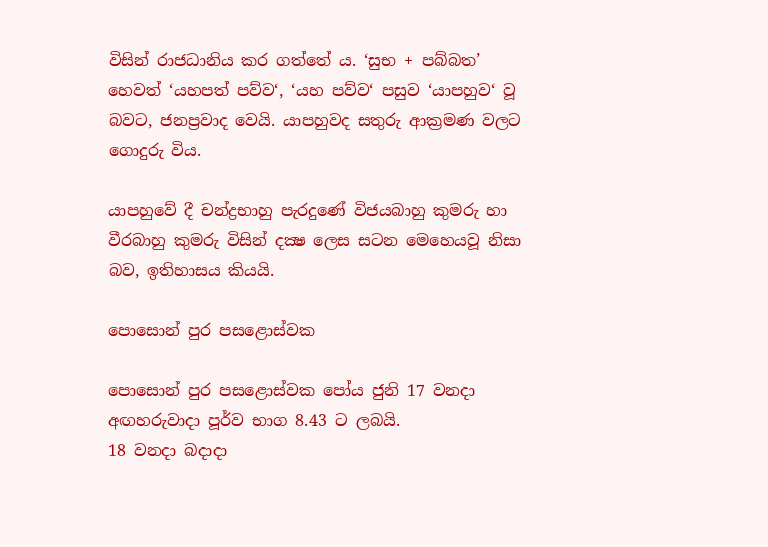විසින් රාජධානිය කර ගත්තේ ය. ‘සුභ + පබ්බත’ හෙවත් ‘යහපත් පව්ව‘, ‘යහ පව්ව‘ පසුව ‘යාපහුව‘ වූ බවට, ජනප්‍රවාද වෙයි. යාපහුවද සතුරු ආක්‍රමණ වලට ගොදුරු විය.

යාපහුවේ දී චන්ද්‍රභාහු පැරදුණේ විජයබාහු කුමරු හා වීරබාහු කුමරු විසින් දක්‍ෂ ලෙස සටන මෙහෙයවූ නිසා බව, ඉතිහාසය කියයි.

පොසොන් පුර පසළොස්වක

පොසොන් පුර පසළොස්වක පෝය ජුනි 17 වනදා අඟහරුවාදා පූර්ව භාග 8.43 ට ලබයි.
18 වනදා බදාදා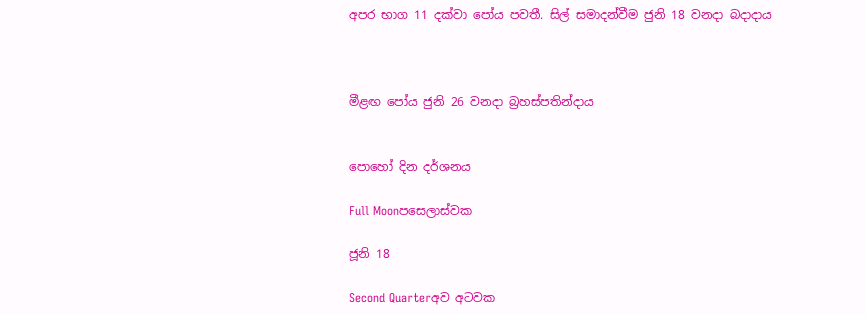අපර භාග 11 දක්වා පෝය පවතී. සිල් සමාදන්වීම ජුනි 18 වනදා බදාදාය



මීළඟ පෝය ජුනි 26 වනදා බ්‍රහස්පතින්දාය


පොහෝ දින දර්ශනය

Full Moonපසෙලාස්වක

ජූනි 18

Second Quarterඅව අටවක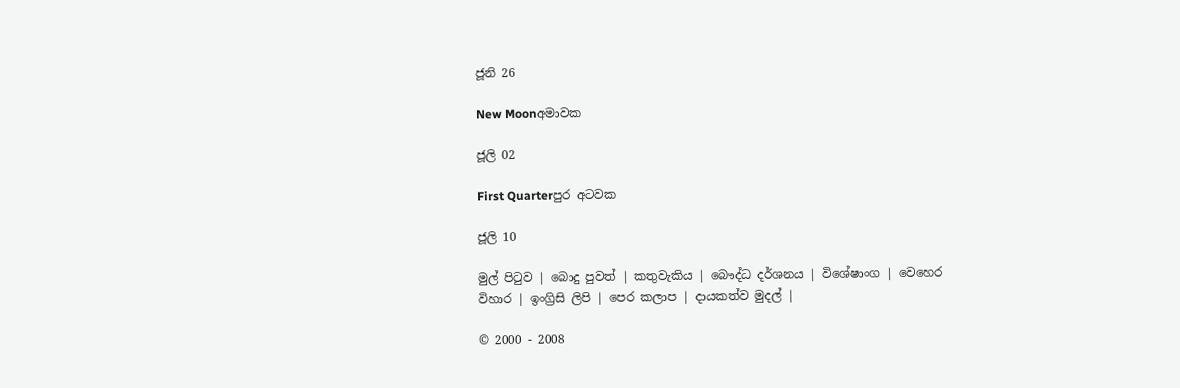ජූනි 26

New Moonඅමාවක

ජූලි 02

First Quarterපුර අටවක

ජූලි 10

මුල් පිටුව | බොදු පුවත් | කතුවැකිය | බෞද්ධ දර්ශනය | විශේෂාංග | වෙහෙර විහාර | ඉංග්‍රිසි ලිපි | පෙර කලාප | දායකත්ව මුදල් |

© 2000 - 2008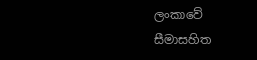ලංකාවේ සීමාසහිත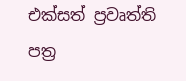එක්සත් ප්‍රවෘත්ති පත්‍ර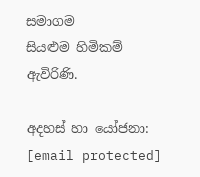සමාගම
සියළුම හිමිකම් ඇවිරිණි.

අදහස් හා යෝජනා: [email protected]